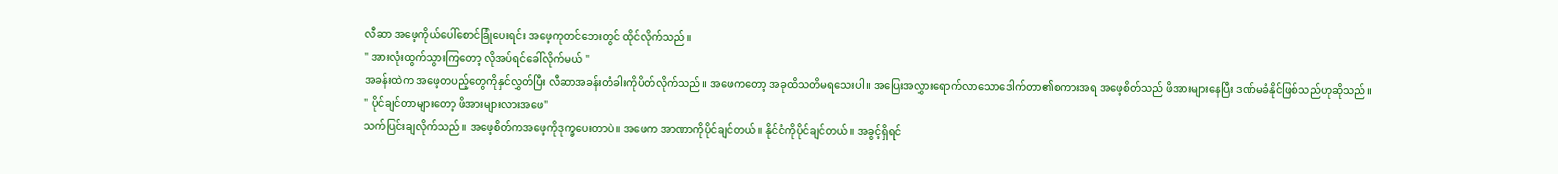လီဆာ အဖေ့ကိုယ်ပေါ်စောင်ခြုံပေးရင်း အဖေ့ကုတင်ဘေးတွင် ထိုင်လိုက်သည်။
" အားလုံးထွက်သွားကြတော့ လိုအပ်ရင်ခေါ်လိုက်မယ် "
အခန်းထဲက အဖေ့တပည့်တွေကိုနှင်လွှတ်ပြီး လီဆာအခန်းတံခါးကိုပိတ်လိုက်သည်။ အဖေကတော့ အခုထိသတိမရသေးပါ။ အပြေးအလွှားရောက်လာသောဒေါက်တာ၏စကားအရ အဖေ့စိတ်သည် ဖိအားများနေပြီး ဒဏ်မခံနိုင်ဖြစ်သည်ဟုဆိုသည်။
" ပိုင်ချင်တာများတော့ ဖိအားများလားအဖေ"
သက်ပြင်းချလိုက်သည်။ အဖေ့စိတ်ကအဖေ့ကိုဒုက္ခပေးတာပဲ။ အဖေက အာဏာကိုပိုင်ချင်တယ်။ နိုင်ငံကိုပိုင်ချင်တယ်။ အခွင့်ရှိရင်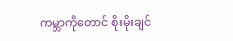ကမ္ဘာကိုတောင် စိုးမိုးချင်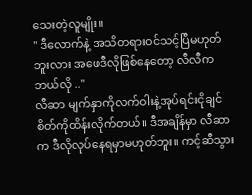သေးတဲ့လူမျိုး။
" ဒီလောက်နဲ့ အသိတရားဝင်သင့်ပြီမဟုတ်ဘူးလား အဖေဒီလိုဖြစ်နေတော့ လီလီကဘယ်လို .."
လီဆာ မျက်နှာကိုလက်ဝါးနဲ့အုပ်ရင်းငိုချင်စိတ်ကိုထိန်းလိုက်တယ်။ ဒီအချိန်မှာ လီဆာက ဒီလိုလုပ်နေရမှာမဟုတ်ဘူး။ ကင့်ဆီသွား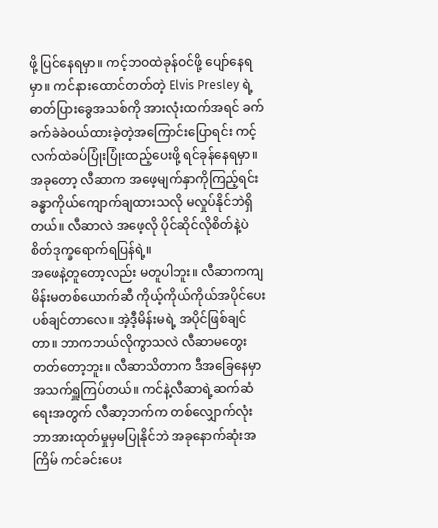ဖို့ ပြင်နေရမှာ။ ကင့်ဘဝထဲခုန်ဝင်ဖို့ ပျော်နေရမှာ။ ကင်နားထောင်တတ်တဲ့ Elvis Presley ရဲ့ဓာတ်ပြားခွေအသစ်ကို အားလုံးထက်အရင် ခက်ခက်ခဲခဲဝယ်ထားခဲ့တဲ့အကြောင်းပြောရင်း ကင့်လက်ထဲခပ်ပြုံးပြုံးထည့်ပေးဖို့ ရင်ခုန်နေရမှာ။
အခုတော့ လီဆာက အဖေ့မျက်နှာကိုကြည့်ရင်း ခန္ဓာကိုယ်ကျောက်ချထားသလို မလှုပ်နိုင်ဘဲရှိတယ်။ လီဆာလဲ အဖေ့လို ပိုင်ဆိုင်လိုစိတ်နဲ့ပဲ စိတ်ဒုက္ခရောက်ရပြန်ရဲ့။
အဖေနဲ့တူတော့လည်း မတူပါဘူး။ လီဆာကကျ မိန်းမတစ်ယောက်ဆီ ကိုယ့်ကိုယ်ကိုယ်အပိုင်ပေးပစ်ချင်တာလေ။ အဲ့ဒီ့မိန်းမရဲ့ အပိုင်ဖြစ်ချင်တာ။ ဘာကဘယ်လိုကွာသလဲ လီဆာမတွေးတတ်တော့ဘူး။ လီဆာသိတာက ဒီအခြေနေမှာ အသက်ရှူကြပ်တယ်။ ကင်နဲ့လီဆာရဲ့ဆက်ဆံရေးအတွက် လီဆာ့ဘက်က တစ်လျှောက်လုံးဘာအားထုတ်မှုမှမပြုနိုင်ဘဲ အခုနောက်ဆုံးအကြိမ် ကင်ခင်းပေး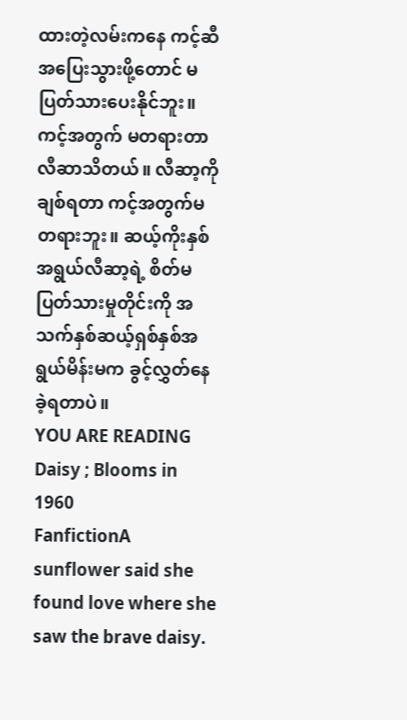ထားတဲ့လမ်းကနေ ကင့်ဆီအပြေးသွားဖို့တောင် မပြတ်သားပေးနိုင်ဘူး။
ကင့်အတွက် မတရားတာလီဆာသိတယ်။ လီဆာ့ကိုချစ်ရတာ ကင့်အတွက်မတရားဘူး။ ဆယ့်ကိုးနှစ်အရွယ်လီဆာ့ရဲ့ စိတ်မပြတ်သားမှုတိုင်းကို အသက်နှစ်ဆယ့်ရှစ်နှစ်အရွယ်မိန်းမက ခွင့်လွှတ်နေခဲ့ရတာပဲ။
YOU ARE READING
Daisy ; Blooms in 1960
FanfictionA sunflower said she found love where she saw the brave daisy.